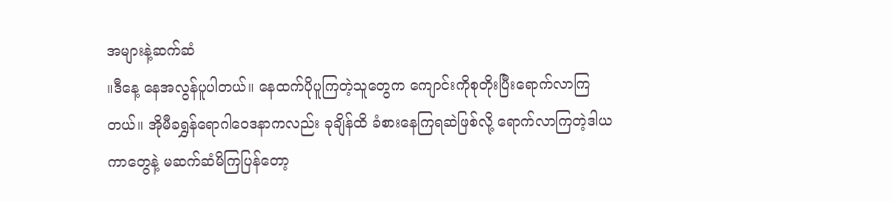အများနဲ့ဆက်ဆံ
။ဒီနေ့ နေအလွန်ပူပါတယ်။ နေထက်ပိုပူကြတဲ့သူတွေက ကျောင်းကိုစုတိုးပြီးရောက်လာကြတယ်။ အိုမီခရွှန်ရောဂါဝေဒနာကလည်း ခုချိန်ထိ ခံစားနေကြရဆဲဖြစ်လို့ ရောက်လာကြတဲ့ဒါယကာတွေနဲ့ မဆက်ဆံမိကြပြန်တော့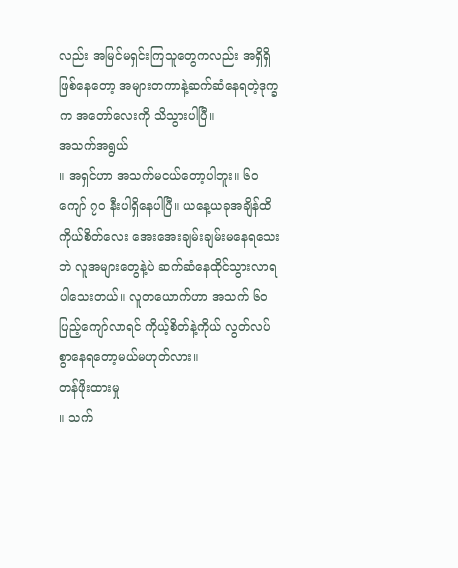လည်း အမြင်မရှင်းကြသူတွေကလည်း အရှိရှိဖြစ်နေတော့ အများတကာနဲ့ဆက်ဆံနေရတဲ့ဒုက္ခက အတော်လေးကို သိသွားပါပြီ။
အသက်အရွယ်
။ အရှင်ဟာ အသက်မငယ်တော့ပါဘူး။ ၆၀ ကျော် ၇၀ နီးပါရှိနေပါပြီ။ ယနေ့ယခုအချိန်ထိ ကိုယ်စိတ်လေး အေးအေးချမ်းချမ်းမနေရသေးဘဲ လူအများတွေနဲ့ပဲ ဆက်ဆံနေထိုင်သွားလာရပါသေးတယ်။ လူတယောက်ဟာ အသက် ၆၀ ပြည့်ကျော်လာရင် ကိုယ့်စိတ်နဲ့ကိုယ် လွတ်လပ်စွာနေရတော့မယ်မဟုတ်လား။
တန်ဖိုးထားမှု
။ သက်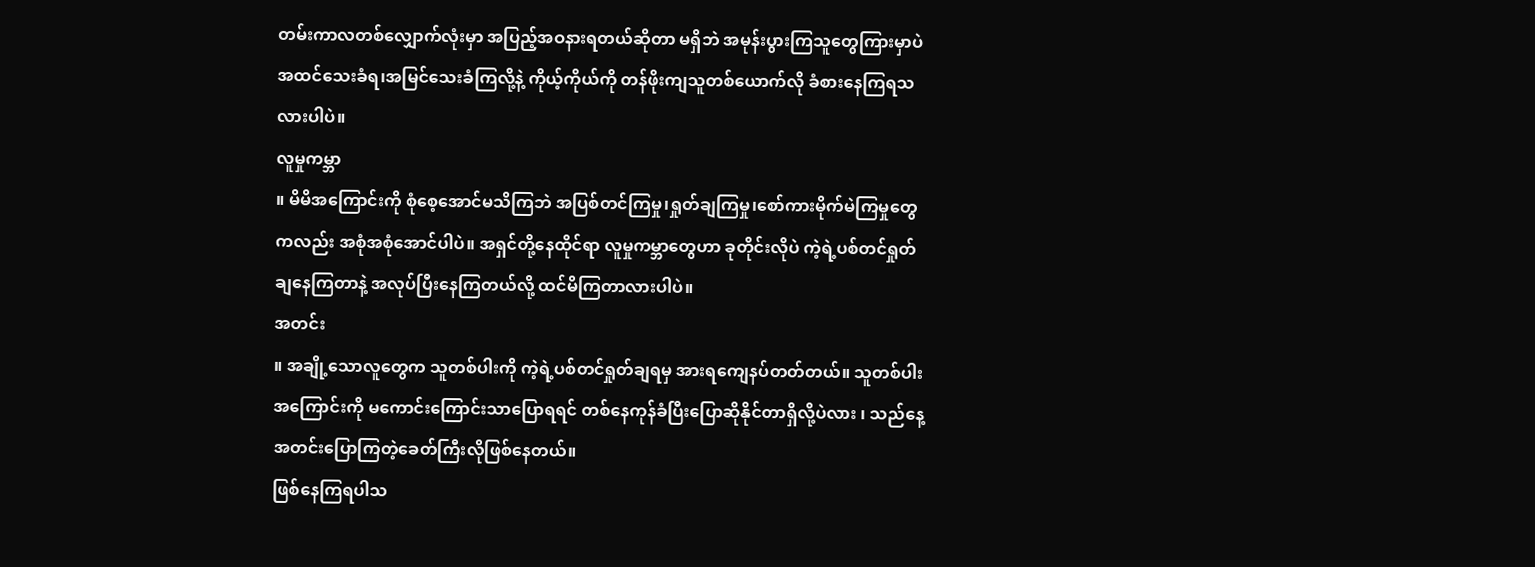တမ်းကာလတစ်လျှောက်လုံးမှာ အပြည့်အဝနားရတယ်ဆိုတာ မရှိဘဲ အမုန်းပွားကြသူတွေကြားမှာပဲ အထင်သေးခံရ၊အမြင်သေးခံကြလို့နဲ့ ကိုယ့်ကိုယ်ကို တန်ဖိုးကျသူတစ်ယောက်လို ခံစားနေကြရသလားပါပဲ။
လူမှုကမ္ဘာ
။ မိမိအကြောင်းကို စုံစေ့အောင်မသိကြဘဲ အပြစ်တင်ကြမှု၊ရှုတ်ချကြမှု၊စော်ကားမိုက်မဲကြမှုတွေကလည်း အစုံအစုံအောင်ပါပဲ။ အရှင်တို့နေထိုင်ရာ လူမှုကမ္ဘာတွေဟာ ခုတိုင်းလိုပဲ ကဲ့ရဲ့ပစ်တင်ရှုတ်ချနေကြတာနဲ့ အလုပ်ပြီးနေကြတယ်လို့ ထင်မိကြတာလားပါပဲ။
အတင်း
။ အချို့သောလူတွေက သူတစ်ပါးကို ကဲ့ရဲ့ပစ်တင်ရှုတ်ချရမှ အားရကျေနပ်တတ်တယ်။ သူတစ်ပါးအကြောင်းကို မကောင်းကြောင်းသာပြောရရင် တစ်နေကုန်ခံပြီးပြောဆိုနိုင်တာရှိလို့ပဲလား ၊ သည်နေ့ အတင်းပြောကြတဲ့ခေတ်ကြီးလိုဖြစ်နေတယ်။
ဖြစ်နေကြရပါသ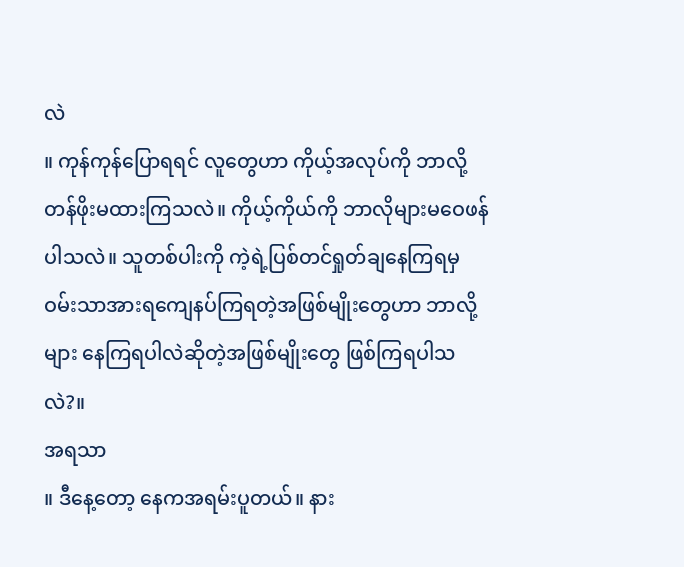လဲ
။ ကုန်ကုန်ပြောရရင် လူတွေဟာ ကိုယ့်အလုပ်ကို ဘာလို့တန်ဖိုးမထားကြသလဲ။ ကိုယ့်ကိုယ်ကို ဘာလိုများမဝေဖန်ပါသလဲ။ သူတစ်ပါးကို ကဲ့ရဲ့ပြစ်တင်ရှုတ်ချနေကြရမှဝမ်းသာအားရကျေနပ်ကြရတဲ့အဖြစ်မျိုးတွေဟာ ဘာလို့များ နေကြရပါလဲဆိုတဲ့အဖြစ်မျိုးတွေ ဖြစ်ကြရပါသလဲ?။
အရသာ
။ ဒီနေ့တော့ နေကအရမ်းပူတယ်။ နား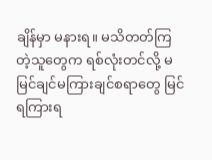ချိန်မှာ မနားရ။ မသိတတ်ကြတဲ့သူတွေက ရစ်လုံးတင်လို့ မမြင်ချင်မကြားချင်စရာတွေ မြင်ရကြားရ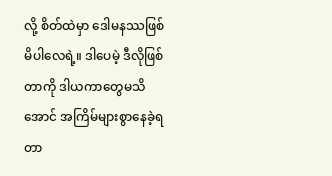လို့ စိတ်ထဲမှာ ဒေါမနဿဖြစ်မိပါလေရဲ့။ ဒါပေမဲ့ ဒီလိုဖြစ်တာကို ဒါယကာတွေမသိအောင် အကြိမ်များစွာနေခဲ့ရတာ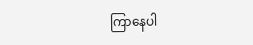ကြာနေပါ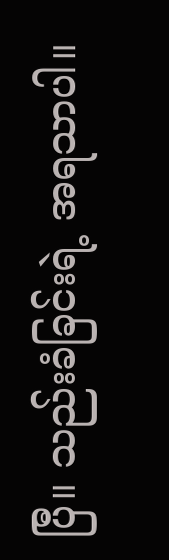ပြီ။ သည်းခံခြင်းရဲ့ အရသာပါ။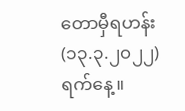တောမှီရဟန်း
(၁၃.၃.၂၀၂၂) ရက်နေ့။